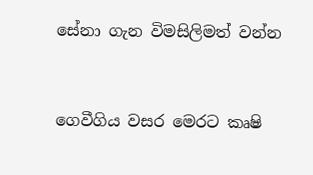සේනා ගැන විමසිලිමත් වන්න


ගෙවීගිය වසර මෙරට කෘෂි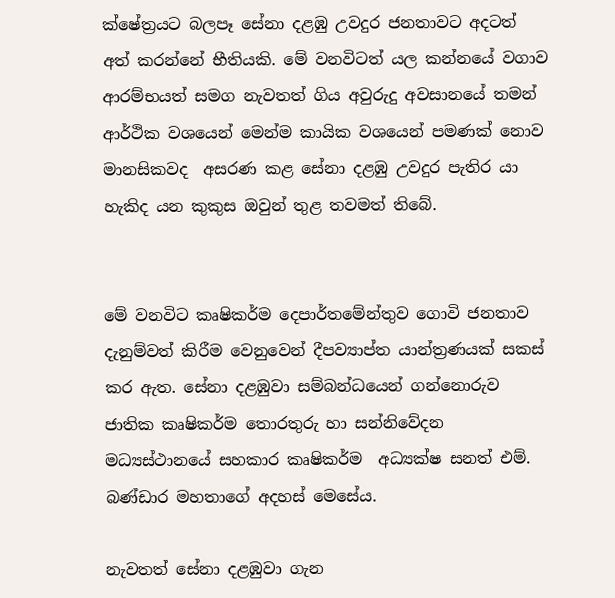ක්ෂේත්‍රයට බලපෑ සේනා දළඹු උවදුර ජනතාවට අදටත් අත් කරන්නේ භීතියකි. මේ වනවිටත් යල කන්නයේ වගාව ආරම්භයත් සමග නැවතත් ගිය අවුරුදු අවසානයේ තමන් ආර්ථික වශයෙන් මෙන්ම කායික වශයෙන් පමණක් නොව මානසිකවද  අසරණ කළ සේනා දළඹු උවදුර පැතිර යා හැකිද යන කුකුස ඔවුන් තුළ තවමත් තිබේ.


මේ වනවිට කෘෂිකර්ම දෙපාර්තමේන්තුව ගොවි ජනතාව දැනුම්වත් කිරීම වෙනුවෙන් දීපව්‍යාප්ත යාන්ත්‍රණයක් සකස් කර ඇත. සේනා දළඹුවා සම්බන්ධයෙන් ගන්නොරුව ජාතික කෘෂිකර්ම තොරතුරු හා සන්නිවේදන මධ්‍යස්ථානයේ සහකාර කෘෂිකර්ම  අධ්‍යක්ෂ සනත් එම්. බණ්ඩාර මහතාගේ අදහස් මෙසේය.

නැවතත් සේනා දළඹුවා ගැන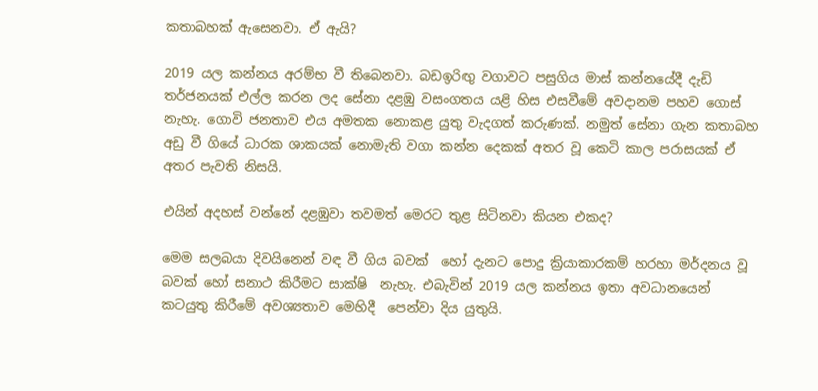කතාබහක් ඇසෙනවා. ඒ ඇයි?

2019 යල කන්නය අරම්භ වී තිබෙනවා. බඩඉරිඟු වගාවට පසුගිය මාස් කන්නයේදී දැඩි තර්ජනයක් එල්ල කරන ලද සේනා දළඹු වසංගතය යළි හිස එසවීමේ අවදානම පහව ගොස් නැහැ. ගොවි ජනතාව එය අමතක නොකළ යුතු වැදගත් කරුණක්. නමුත් සේනා ගැන කතාබහ අඩු වී ගියේ ධාරක ශාකයක් නොමැති වගා කන්න දෙකක් අතර වූ කෙටි කාල පරාසයක් ඒ අතර පැවති නිසයි.

එයින් අදහස් වන්නේ දළඹුවා තවමත් මෙරට තුළ සිටිනවා කියන එකද?

මෙම සලබයා දිවයිනෙන් වඳ වී ගිය බවක්  හෝ දැනට පොදු ක්‍රියාකාරකම් හරහා මර්දනය වූ බවක් හෝ සනාථ කිරීමට සාක්ෂි  නැහැ. එබැවින් 2019 යල කන්නය ඉතා අවධානයෙන් කටයුතු කිරීමේ අවශ්‍යතාව මෙහිදී  පෙන්වා දිය යුතුයි.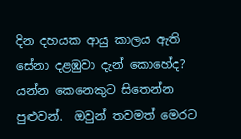දින දහයක ආයු කාලය ඇති සේනා දළඹුවා දැන් කොහේද? යන්න කෙනෙකුට සිතෙන්න පුළුවන්.  ඔවුන් තවමත් මෙරට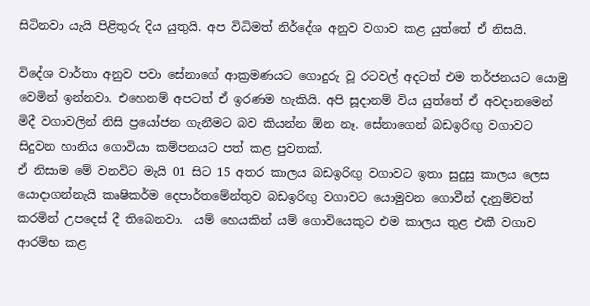සිටිනවා යැයි පිළිතුරු දිය යුතුයි. අප විධිමත් නිර්දේශ අනුව වගාව කළ යුත්තේ ඒ නිසයි.

විදේශ වාර්තා අනුව පවා සේනාගේ ආක්‍රමණයට ගොදුරු වූ රටවල් අදටත් එම තර්ජනයට යොමු වෙමින් ඉන්නවා. එහෙනම් අපටත් ඒ ඉරණම හැකියි. අපි සූදානම් විය යුත්තේ ඒ අවදානමෙන් මිදී වගාවලින් නිසි ප්‍රයෝජන ගැනීමට බව කියන්න ඕන නෑ. සේනාගෙන් බඩඉරිඟු වගාවට සිදුවන හානිය ගොවියා කම්පනයට පත් කළ පුවතක්.
ඒ නිසාම මේ වනවිට මැයි 01 සිට 15 අතර කාලය බඩඉරිඟු වගාවට ඉතා සුදුසු කාලය ලෙස යොදාගන්නැයි කෘෂිකර්ම දෙපාර්තමේන්තුව බඩඉරිඟු වගාවට යොමුවන ගොවීන් දැනුම්වත් කරමින් උපදෙස් දී තිබෙනවා.  යම් හෙයකින් යම් ගොවියෙකුට එම කාලය තුළ එකී වගාව ආරම්භ කළ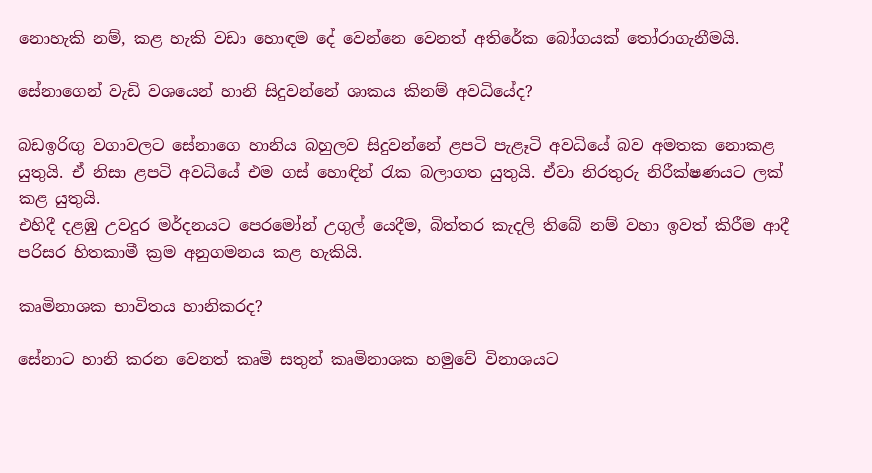නොහැකි නම්, කළ හැකි වඩා හොඳම දේ වෙන්නෙ වෙනත් අතිරේක බෝගයක් තෝරාගැනීමයි.

සේනාගෙන් වැඩි වශයෙන් හානි සිදුවන්නේ ශාකය කිනම් අවධියේද?

බඩඉරිඟු වගාවලට සේනාගෙ හානිය බහුලව සිදුවන්නේ ළපටි පැළෑටි අවධියේ බව අමතක නොකළ යුතුයි. ඒ නිසා ළපටි අවධියේ එම ගස් හොඳින් රැක බලාගත යුතුයි. ඒවා නිරතුරු නිරීක්ෂණයට ලක් කළ යුතුයි.
එහිදී දළඹු උවදුර මර්දනයට පෙරමෝන් උගුල් යෙදීම, බිත්තර කැදලි තිබේ නම් වහා ඉවත් කිරීම ආදී පරිසර හිතකාමී ක්‍රම අනුගමනය කළ හැකියි.

කෘමිනාශක භාවිතය හානිකරද?

සේනාට හානි කරන වෙනත් කෘමි සතුන් කෘමිනාශක හමුවේ විනාශයට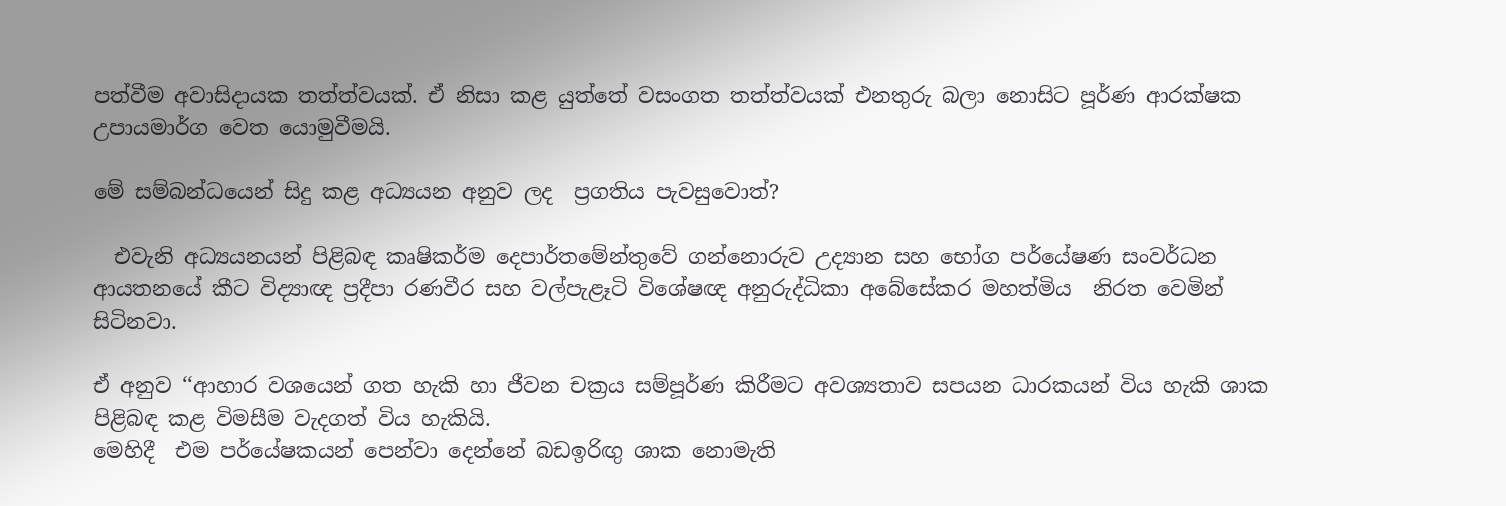පත්වීම අවාසිදායක තත්ත්වයක්. ඒ නිසා කළ යුත්තේ වසංගත තත්ත්වයක් එනතුරු බලා නොසිට පූර්ණ ආරක්ෂක උපායමාර්ග වෙත යොමුවීමයි.

මේ සම්බන්ධයෙන් සිදු කළ අධ්‍යයන අනුව ලද  ප්‍රගතිය පැවසුවොත්?

  එවැනි අධ්‍යයනයන් පිළිබඳ කෘෂිකර්ම දෙපාර්තමේන්තුවේ ගන්නොරුව උද්‍යාන සහ භෝග පර්යේෂණ සංවර්ධන ආයතනයේ කීට විද්‍යාඥ ප්‍රදීපා රණවීර සහ වල්පැළෑටි විශේෂඥ අනුරුද්ධිකා අබේසේකර මහත්මිය  නිරත වෙමින් සිටිනවා.

ඒ අනුව ‘‘ආහාර වශයෙන් ගත හැකි හා ජීවන චක්‍රය සම්පූර්ණ කිරීමට අවශ්‍යතාව සපයන ධාරකයන් විය හැකි ශාක පිළිබඳ කළ විමසීම වැදගත් විය හැකියි.
මෙහිදී  එම පර්යේෂකයන් පෙන්වා දෙන්නේ බඩඉරිඟු ශාක නොමැති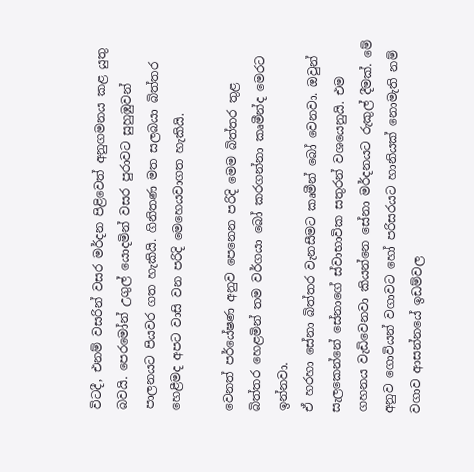විටදී, එනම් වසරින් වසර මර්දන පිළිවෙත් අනුගමනය කළ යුතු බවයි. පෙරමෝන් උගුල් යොදමින් වසර පුරාවට සුහුඹුවන් පාලනයට පියවර ගත හැකියි. ගිනිතණ මත සලබයා බිත්තර හෙළීමද අපට වාසි වන පරිදි මෙහෙයවාගත හැකියි.

වෙනත් පර්යේෂණ අනුව පෙනෙන පරිදි මෙම බිත්තර තුළ බිත්තර හෙළමින් තම වර්ගයා බෝ කරගන්නා කෘමීන්ද මෙරට ඉන්නවා.
ඒ හරහා සේනා බිත්තර වැනසීමට කෘමීන් බෝ වෙනවා. ඔවුන් සැලකෙන්නේ සේනාගේ ස්වාභාවික සතුරන් වශයෙනුයි. එම ගහනය වැඩිවෙනවා කියන්නෙ සේනා මර්දනයට රුකුල් දීමක්. මේ අනුව ගොවියන් වගාවට හෝ පරිසරයට හානියක් නොමැති නම් වගාව ආසන්නයේ ඉඩම්වල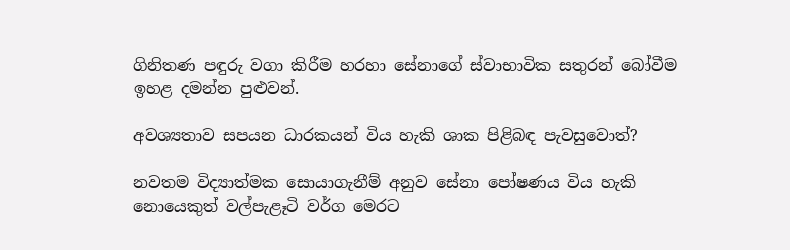ගිනිතණ පඳුරු වගා කිරීම හරහා සේනාගේ ස්වාභාවික සතුරන් බෝවීම ඉහළ දමන්න පුළුවන්.

අවශ්‍යතාව සපයන ධාරකයන් විය හැකි ශාක පිළිබඳ පැවසුවොත්?

නවතම විද්‍යාත්මක සොයාගැනීම් අනුව සේනා පෝෂණය විය හැකි නොයෙකුත් වල්පැළෑටි වර්ග මෙරට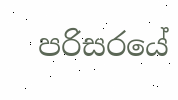පරිසරයේ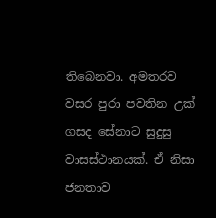තිබෙනවා. අමතරව වසර පුරා පවතින උක් ගසද සේනාට සුදුසු වාසස්ථානයක්. ඒ නිසා ජනතාව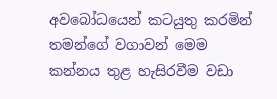අවබෝධයෙන් කටයුතු කරමින් තමන්ගේ වගාවන් මෙම කන්නය තුළ හැසිරවීම වඩා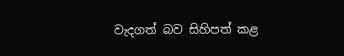වැදගත් බව සිහිපත් කළ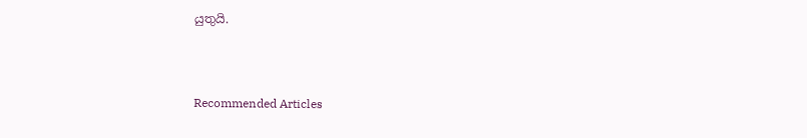යුතුයි.



Recommended Articles